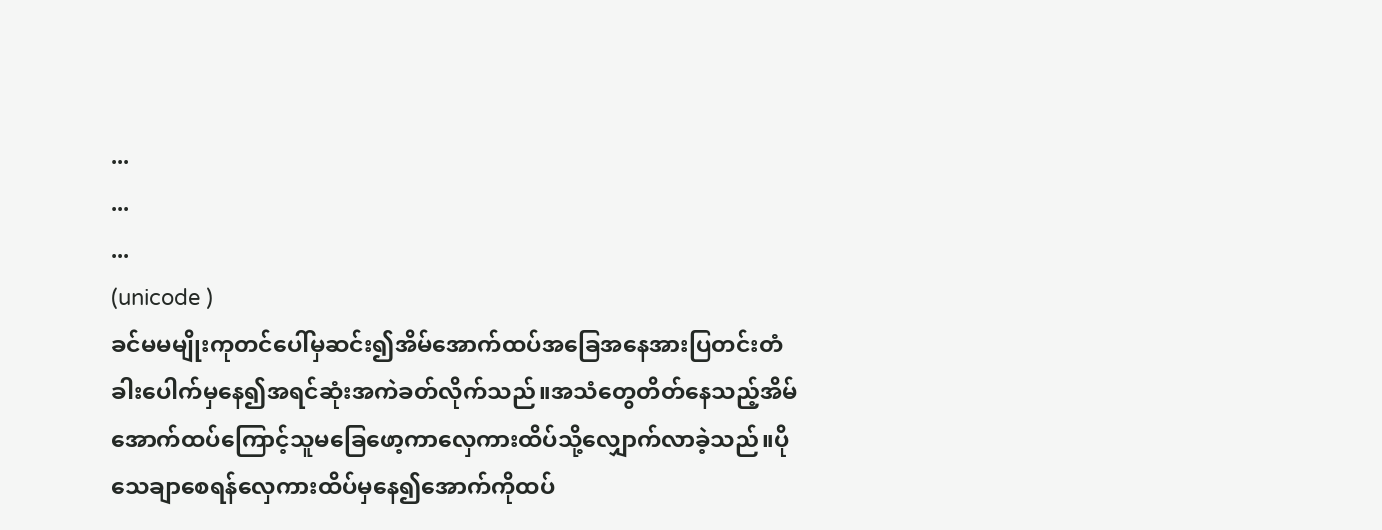...
...
...
(unicode )
ခင်မမမျိုးကုတင်ပေါ်မှဆင်း၍အိမ်အောက်ထပ်အခြေအနေအားပြတင်းတံခါးပေါက်မှနေ၍အရင်ဆုံးအကဲခတ်လိုက်သည်။အသံတွေတိတ်နေသည့်အိမ်အောက်ထပ်ကြောင့်သူမခြေဖော့ကာလှေကားထိပ်သို့လျှောက်လာခဲ့သည်။ပိုသေချာစေရန်လှေကားထိပ်မှနေ၍အောက်ကိုထပ်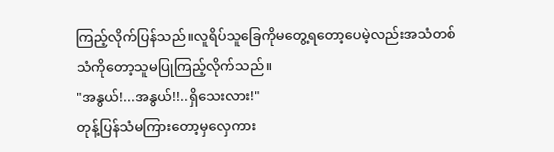ကြည့်လိုက်ပြန်သည်။လူရိပ်သူခြေကိုမတွေ့ရတော့ပေမဲ့လည်းအသံတစ်သံကိုတော့သူမပြုကြည့်လိုက်သည်။
"အနွယ်!...အနွယ်!!..ရှိသေးလား!"
တုန့်ပြန်သံမကြားတော့မှလှေကား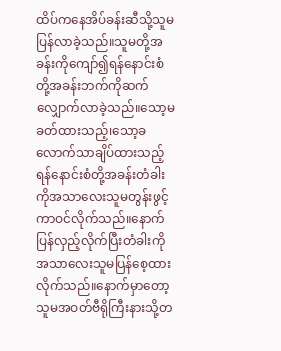ထိပ်ကနေအိပ်ခန်းဆီသို့သူမပြန်လာခဲ့သည်။သူမတို့အခန်းကိုကျော်၍ရန်နောင်းစံတို့အခန်းဘက်ကိုဆက်လျှောက်လာခဲ့သည်။သော့မခတ်ထားသည့်၊သော့ခလောက်သာချိပ်ထားသည့်ရန်နောင်းစံတို့အခန်းတံခါးကိုအသာလေးသူမတွန်းဖွင့်ကာဝင်လိုက်သည်။နောက်ပြန်လှည့်လိုက်ပြီးတံခါးကိုအသာလေးသူမပြန်စေ့ထားလိုက်သည်။နောက်မှာတော့သူမအဝတ်ဗီရိုကြီးနားသို့တ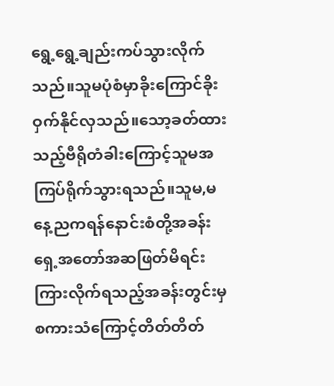ရွေ့ရွေ့ချည်းကပ်သွားလိုက်သည်။သူမပုံစံမှာခိုးကြောင်ခိုးဝှက်နိုင်လှသည်။သော့ခတ်ထားသည့်ဗီရိုတံခါးကြောင့်သူမအကြပ်ရိုက်သွားရသည်။သူမ,မနေ့ညကရန်နောင်းစံတို့အခန်းရှေ့အတော်အဆဖြတ်မိရင်းကြားလိုက်ရသည့်အခန်းတွင်းမှစကားသံကြောင့်တိတ်တိတ်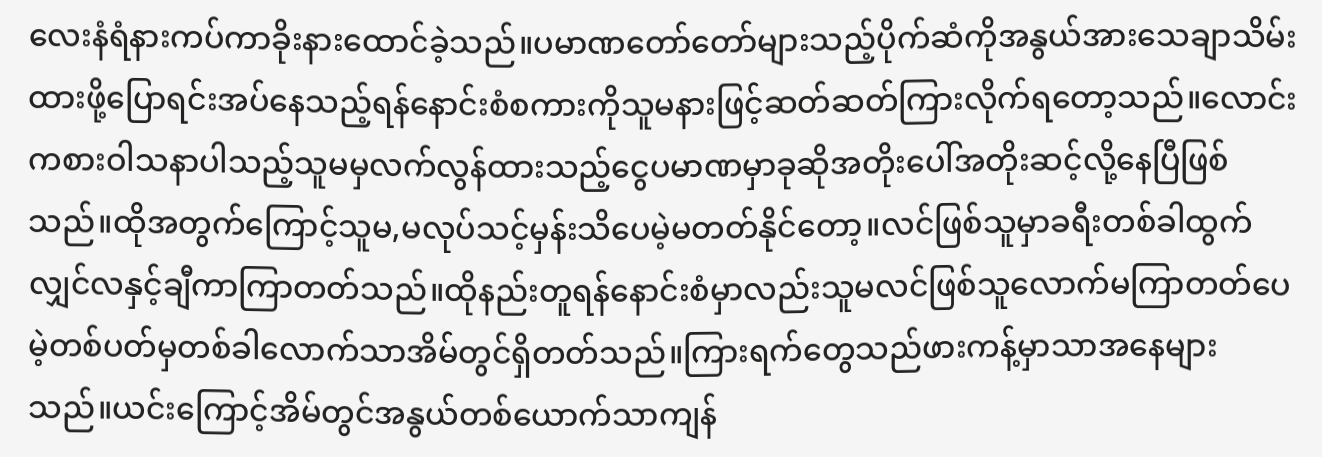လေးနံရံနားကပ်ကာခိုးနားထောင်ခဲ့သည်။ပမာဏတော်တော်များသည့်ပိုက်ဆံကိုအနွယ်အားသေချာသိမ်းထားဖို့ပြောရင်းအပ်နေသည့်ရန်နောင်းစံစကားကိုသူမနားဖြင့်ဆတ်ဆတ်ကြားလိုက်ရတော့သည်။လောင်းကစားဝါသနာပါသည့်သူမမှလက်လွန်ထားသည့်ငွေပမာဏမှာခုဆိုအတိုးပေါ်အတိုးဆင့်လို့နေပြီဖြစ်သည်။ထိုအတွက်ကြောင့်သူမ,မလုပ်သင့်မှန်းသိပေမဲ့မတတ်နိုင်တော့။လင်ဖြစ်သူမှာခရီးတစ်ခါထွက်လျှင်လနှင့်ချီကာကြာတတ်သည်။ထိုနည်းတူရန်နောင်းစံမှာလည်းသူမလင်ဖြစ်သူလောက်မကြာတတ်ပေမဲ့တစ်ပတ်မှတစ်ခါလောက်သာအိမ်တွင်ရှိတတ်သည်။ကြားရက်တွေသည်ဖားကန့်မှာသာအနေများသည်။ယင်းကြောင့်အိမ်တွင်အနွယ်တစ်ယောက်သာကျန်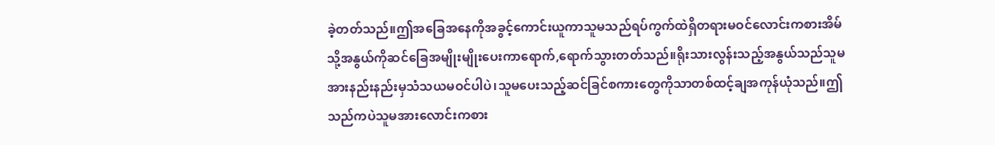ခဲ့တတ်သည်။ဤအခြေအနေကိုအခွင့်ကောင်းယူကာသူမသည်ရပ်ကွက်ထဲရှိတရားမဝင်လောင်းကစားအိမ်သို့အနွယ်ကိုဆင်ခြေအမျိုးမျိုးပေးကာရောက်,ရောက်သွားတတ်သည်။ရိုးသားလွန်းသည့်အနွယ်သည်သူမအားနည်းနည်းမှသံသယမဝင်ပါပဲ၊သူမပေးသည့်ဆင်ခြင်စကားတွေကိုသာတစ်ထင့်ချအကုန်ယုံသည်။ဤသည်ကပဲသူမအားလောင်းကစား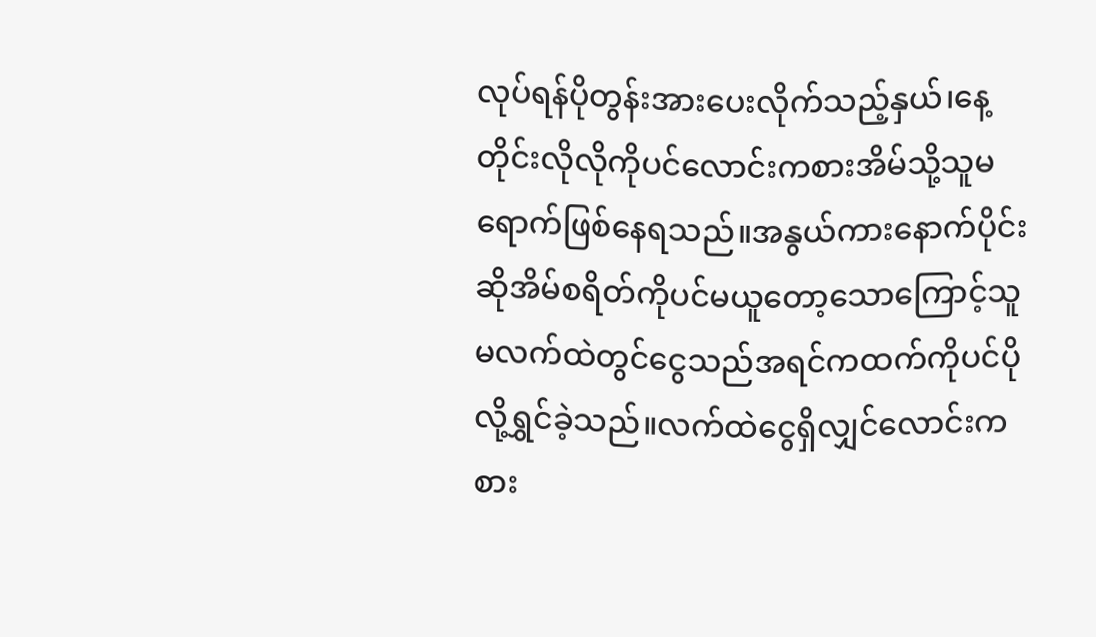လုပ်ရန်ပိုတွန်းအားပေးလိုက်သည့်နှယ်၊နေ့တိုင်းလိုလိုကိုပင်လောင်းကစားအိမ်သို့သူမရောက်ဖြစ်နေရသည်။အနွယ်ကားနောက်ပိုင်းဆိုအိမ်စရိတ်ကိုပင်မယူတော့သောကြောင့်သူမလက်ထဲတွင်ငွေသည်အရင်ကထက်ကိုပင်ပိုလို့ရွှင်ခဲ့သည်။လက်ထဲငွေရှိလျှင်လောင်းကစား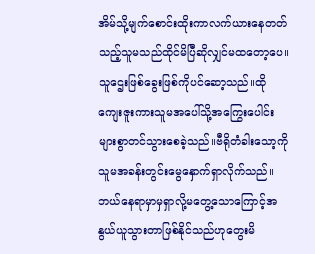အိမ်သို့မျက်စောင်းထိုးကာလက်ယားနေတတ်သည့်သူမသည်ထိုင်မိပြီဆိုလျှင်မထတော့ပေ။သူဌေးဖြစ်ခွေးဖြစ်ကိုပင်ဆော့သည်။ထိုကျေးဇူးကားသူမအပေါ်သို့အကြွေးပေါင်းများစွာတင်သွားစေခဲ့သည်။ဗီရိုတံခါးသော့ကိုသူမအခန်းတွင်းမွေနှောက်ရှာလိုက်သည်။ဘယ်နေရာမှာမှရှာလို့မတွေ့သောကြောင့်အနွယ်ယူသွားတာဖြစ်နိုင်သည်ဟုတွေးမိ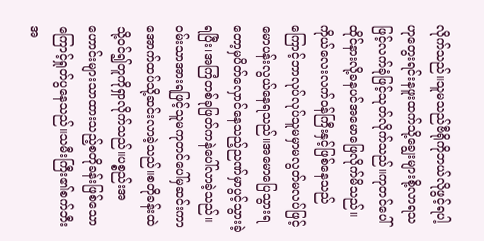လိုက်သည်။သူမသည်ဗီရိုကိုဘယ်လိုဖွင့်ရပါ့ဟုတွေးရင်းနဖူးထက်သို့ချွေးများစို့လာရသဖြင့်လက်ခုံဖြင့်သုတ်လိုက်သည်။ကုတင်ပေါ်ထိုင်နားလို့ခနပင်အမောဖြေလိုက်မိသည်။ကိုယ်လေးလက်ဝန်ကြီးနှင့်ဖြစ်နေသည်ကြောင့်ဘာလုပ်လုပ်သူမမှာမလွတ်မလပ်ဖြင့်မောပန်းလွယ်နေရသည်။အမောပြေသွားရတော့မှပိတ်လှောင်နေသည့်ညဏ်မှာပွင့်သွားခဲ့ရပြီး၊အကြံတစ်ခုဖြတ်ကနဲပေါ်လာခဲ့သည်။ဝမ်းသာအားရဖြင့်သူမကုတင်ပေါ်မှဆင်းကာအောက်ထပ်သို့ဆင်းလာခဲ့သည်။စတိုခန်းထဲသို့ဝင်၍တူကိုရှာလိုက်သည်။ပစ္စည်းအဟောင်းများသာထားသည့်စတိုခန်းဖြစ်သောကြောင့်ရှုတ်ပွနေသည်။သမီးကြီး၏စက်ဘီးအ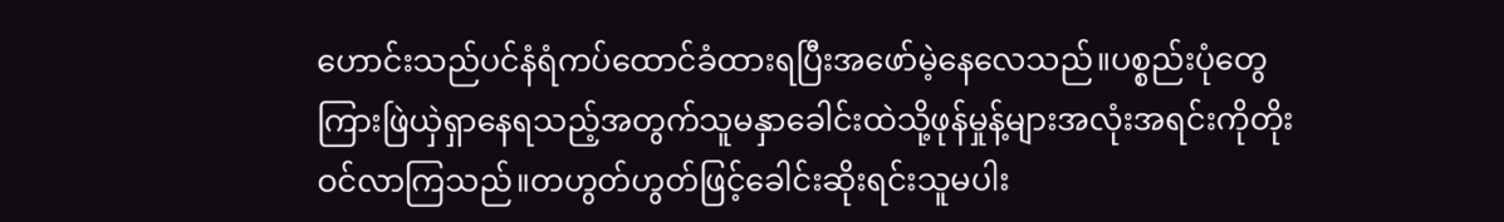ဟောင်းသည်ပင်နံရံကပ်ထောင်ခံထားရပြီးအဖော်မဲ့နေလေသည်။ပစ္စည်းပုံတွေကြားဖြဲယှဲရှာနေရသည့်အတွက်သူမနှာခေါင်းထဲသို့ဖုန်မှုန့်များအလုံးအရင်းကိုတိုးဝင်လာကြသည်။တဟွတ်ဟွတ်ဖြင့်ခေါင်းဆိုးရင်းသူမပါး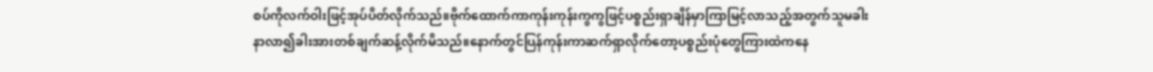စပ်ကိုလက်ဝါးဖြင့်အုပ်ပိတ်လိုက်သည်။ဗိုက်ထောက်ကာကုန်းကုန်းကွကွဖြင့်ပစ္စည်းရှာချိန်မှာကြာမြင့်လာသည့်အတွက်သူမခါးနာလာ၍ခါးအားတစ်ချက်ဆန့်လိုက်မိသည်။နောက်တွင်ပြန်ကုန်းကာဆက်ရှာလိုက်တော့ပစ္စည်းပုံတွေကြားထဲကနေ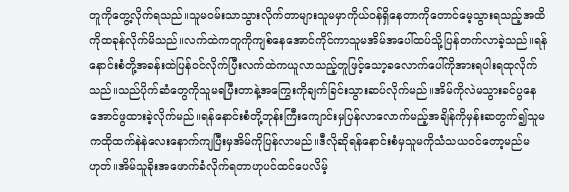တူကိုတွေ့လိုက်ရသည်။သူမဝမ်းသာသွားလိုက်တာများသူမမှာကိုယ်ဝန်ရှိနေတာကိုတောင်မေ့သွားရသည့်အထိကိုထခုန်လိုက်မိသည်။လက်ထဲကတူကိုကျစ်နေအောင်ကိုင်ကာသူမအိမ်အပေါ်ထပ်သို့ပြန်တက်လာခဲ့သည်။ရန်နောင်းစံတို့အခန်းထဲပြန်ဝင်လိုက်ပြီးလက်ထဲကယူလာသည့်တူဖြင့်သော့ခလောက်ပေါ်ကိုအားရပါးရထုလိုက်သည်။သည်ပိုက်ဆံတွေကိုသူမရပြီးတာနဲ့အကြွေးကိုချက်ခြင်းသွားဆပ်လိုက်မည်။အိမ်ကိုလဲမသွားခင်ပွနေအောင်ဖွထားခဲ့လိုက်မည်။ရန်နောင်းစံတို့ဘုန်းကြီးကျောင်းမှပြန်လာလောက်မည့်အချိန်ကိုမှန်းဆတွက်၍သူမကထိုထက်နဲနဲလေးနောက်ကျပြီးမှအိမ်ကိုပြန်လာမည်။ဒီလိုဆိုရန်နောင်းစံမှသူမကိုသံသယဝင်တော့မည်မဟုတ်။အိမ်သူခိုးအဖောက်ခံလိုက်ရတာဟုပင်ထင်ပေလိမ့်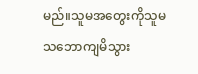မည်။သူမအတွေးကိုသူမသဘောကျမိသွား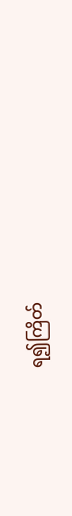ရ၍ကြိတ်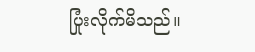ပြုံးလိုက်မိသည်။